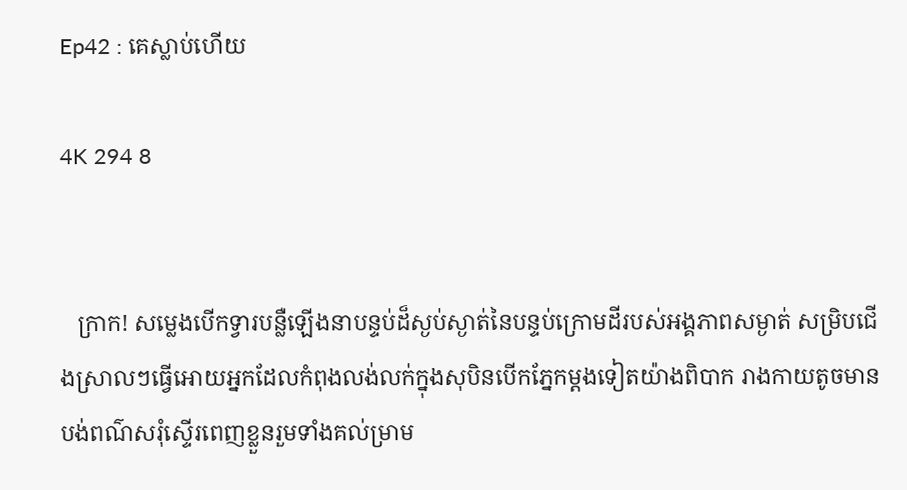Ep42 : គេស្លាប់ហើយ

4K 294 8


   ក្រាក! សម្លេងបើកទ្វារបន្លឺឡើងនាបន្ទប់ដ៏ស្ងប់ស្ងាត់នៃបន្ទប់ក្រោមដីរបស់អង្គភាពសម្ងាត់ សម្រិបជើងស្រាលៗធ្វើអោយអ្នកដែលកំពុងលង់លក់ក្នុងសុបិនបើកភ្នែកម្តងទៀតយ៉ាងពិបាក រាងកាយតូចមានបង់ពណ៌សរុំស្ទើរពេញខ្លួនរួមទាំងគល់ម្រាម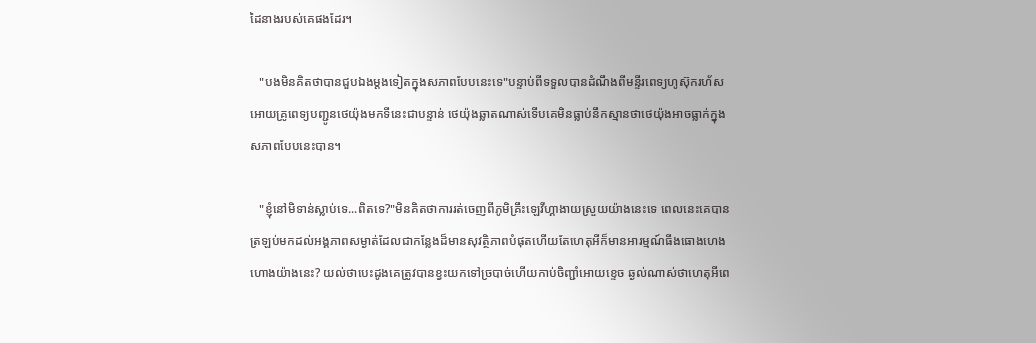ដៃនាងរបស់គេផងដែរ។

   "បងមិនគិតថាបានជួបឯងម្តងទៀតក្នុងសភាពបែបនេះទេ"បន្ទាប់ពីទទួលបានដំណឹងពីមន្ទីរពេទ្យហូស៊ុករហ័សអោយគ្រូពេទ្យបញ្ជូនថេយ៉ុងមកទីនេះជាបន្ទាន់ ថេយ៉ុងឆ្លាតណាស់ទើបគេមិនធ្លាប់នឹកស្មានថាថេយ៉ុងអាចធ្លាក់ក្នុងសភាពបែបនេះបាន។

   "ខ្ញុំនៅមិទាន់ស្លាប់ទេ...ពិតទេ?"មិនគិតថាការរត់ចេញពីភូមិគ្រឹះឡេវីហ្គាងាយស្រួយយ៉ាងនេះទេ ពេលនេះគេបានត្រឡប់មកដល់អង្គភាពសម្ងាត់ដែលជាកន្លែងដ៏មានសុវត្ថិភាពបំផុតហើយតែហេតុអីក៏មានអារម្មណ៍ធីងធោងហេងហោងយ៉ាងនេះ? យល់ថាបេះដូងគេត្រូវបានខ្វះយកទៅច្របាច់ហើយកាប់ចិញ្ជាំអោយខ្ទេច ឆ្ងល់ណាស់ថាហេតុអីពេ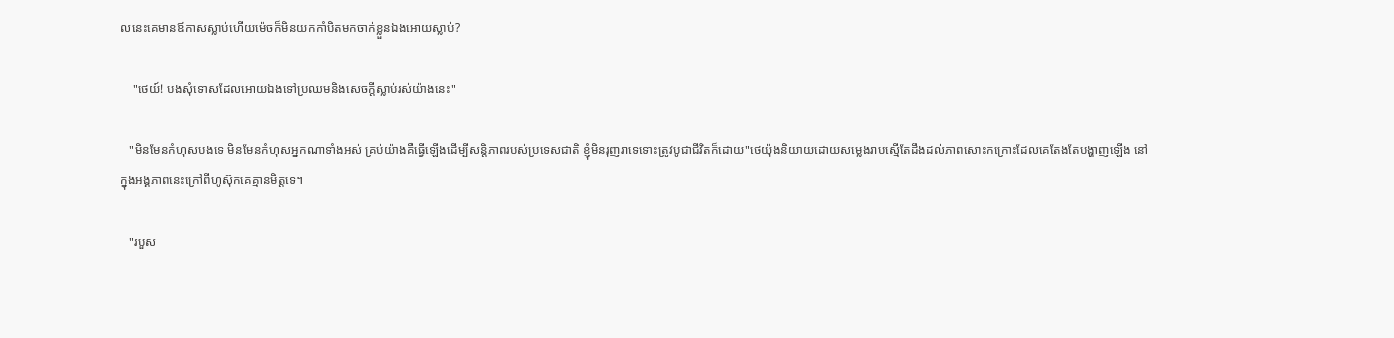លនេះគេមានឪកាសស្លាប់ហើយម៉េចក៏មិនយកកាំបិតមកចាក់ខ្លួនឯងអោយស្លាប់?

    "ថេយ៍! បងសុំទោសដែលអោយឯងទៅប្រឈមនិងសេចក្តីស្លាប់រស់យ៉ាងនេះ"

   "មិនមែនកំហុសបងទេ មិនមែនកំហុសអ្នកណាទាំងអស់ គ្រប់យ៉ាងគឺធ្វើឡើងដើម្បីសន្តិភាពរបស់ប្រទេសជាតិ ខ្ញុំមិនរុញរាទេទោះត្រូវបូជាជីវិតក៏ដោយ"ថេយ៉ុងនិយាយដោយសម្លេងរាបស្មើតែដឹងដល់ភាពសោះកក្រោះដែលគេតែងតែបង្ហាញឡើង នៅក្នុងអង្គភាពនេះក្រៅពីហូស៊ុកគេគ្មានមិត្តទេ។

   "របួស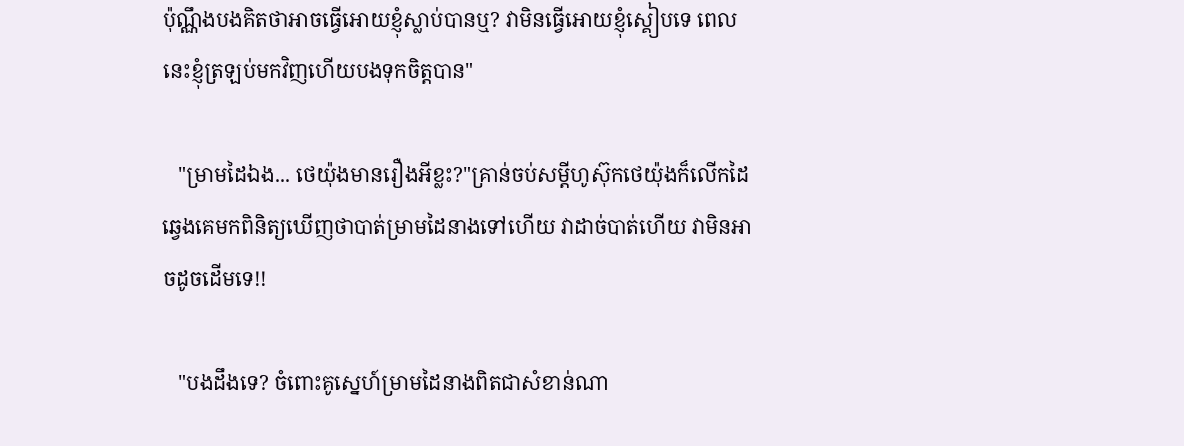ប៉ុណ្ណឹងបងគិតថាអាចធ្វើអោយខ្ញុំស្លាប់បានឬ? វាមិនធ្វើអោយខ្ញុំស្គៀបទេ ពេលនេះខ្ញុំត្រឡប់មកវិញហើយបងទុកចិត្តបាន"

   "ម្រាមដៃឯង... ថេយ៉ុងមានរឿងអីខ្លះ?"គ្រាន់ចប់សម្តីហូស៊ុកថេយ៉ុងក៏លើកដៃឆ្វេងគេមកពិនិត្យឃើញថាបាត់ម្រាមដៃនាងទៅហើយ វាដាច់បាត់ហើយ វាមិនអាចដូចដើមទេ!!

   "បងដឹងទេ? ចំពោះគូស្នេហ៍ម្រាមដៃនាងពិតជាសំខាន់ណា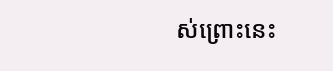ស់ព្រោះនេះ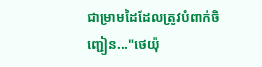ជាម្រាមដៃដែលត្រូវបំពាក់ចិញ្ជៀន..."ថេយ៉ុ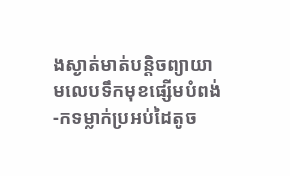ងស្ងាត់មាត់បន្តិចព្យាយាមលេបទឹកមុខផ្សើមបំពង់-កទម្លាក់ប្រអប់ដៃតូច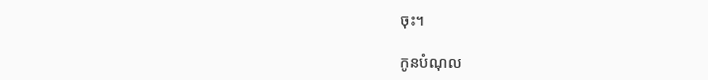ចុះ។

កូនបំណុល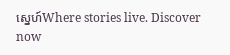ស្នេហ៍Where stories live. Discover now